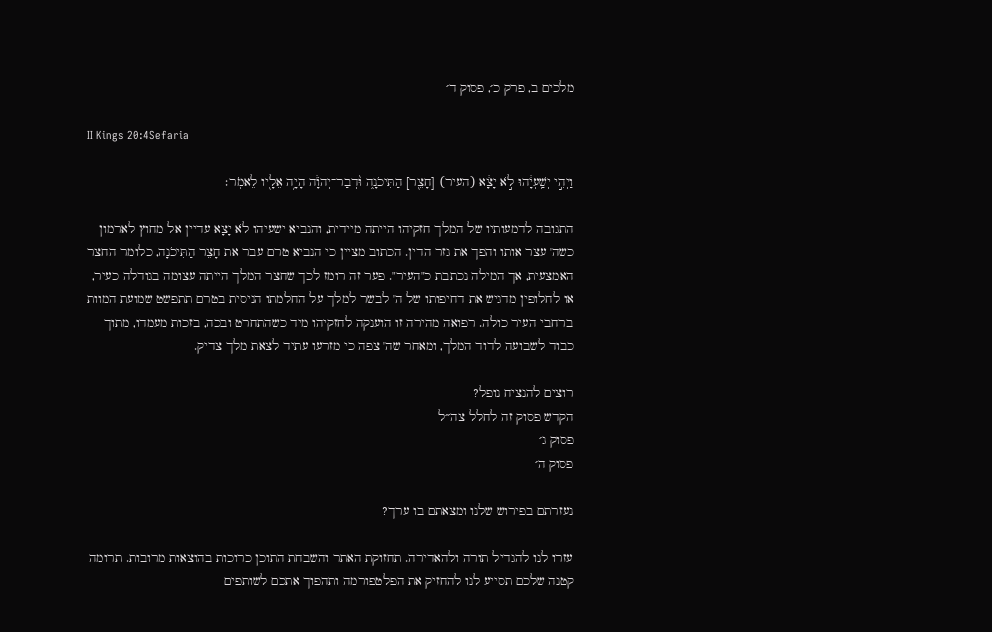מלכים ב, פרק כ׳, פסוק ד׳

II Kings 20:4Sefaria

וַיְהִ֣י יְשַֽׁעְיָ֔הוּ לֹ֣א יָצָ֔א (העיר) [חָצֵ֖ר] הַתִּיכֹנָ֑ה וּ֨דְבַר־יְהֹוָ֔ה הָיָ֥ה אֵלָ֖יו לֵאמֹֽר׃

התגובה לדמעותיו של המלך חזקיהו הייתה מיידית, והנביא ישעיהו לֹא יָצָא עדיין אל מחוץ לארמון כשה' עצר אותו והפך את גזר הדין. הכתוב מציין כי הנביא טרם עבר את חָצֵר הַתִּיכֹנָה, כלומר החצר האמצעית, אך המילה נכתבת כ"העיר". פער זה רומז לכך שחצר המלך הייתה עצומה בגודלה כעיר, או לחלופין מדגיש את דחיפותו של ה' לבשר למלך על החלמתו הניסית בטרם תתפשט שמועת המוות ברחבי העיר כולה. רפואה מהירה זו הוענקה לחזקיהו מיד כשהתחרט ובכה, בזכות מעמדו, מתוך כבוד לשבועה לדוד המלך, ומאחר שה' צפה כי מזרעו עתיד לצאת מלך צדיק.

רוצים להנציח נופל?
הקדש פסוק זה לחלל צה״ל
פסוק ג׳
פסוק ה׳

נעזרתם בפירוש שלנו ומצאתם בו ערך?

עזרו לנו להגדיל תורה ולהאדירה. תחזוקת האתר והשבחת התוכן כרוכות בהוצאות מרובות. תרומה קטנה שלכם תסייע לנו להחזיק את הפלטפורמה ותהפוך אתכם לשותפים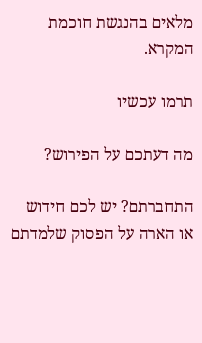מלאים בהנגשת חוכמת המקרא.

תרמו עכשיו

מה דעתכם על הפירוש?

התחברתם? יש לכם חידוש או הארה על הפסוק שלמדתם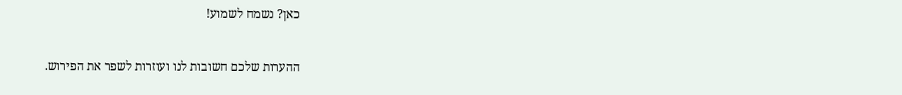כאן? נשמח לשמוע!

ההערות שלכם חשובות לנו ועוזרות לשפר את הפירוש.